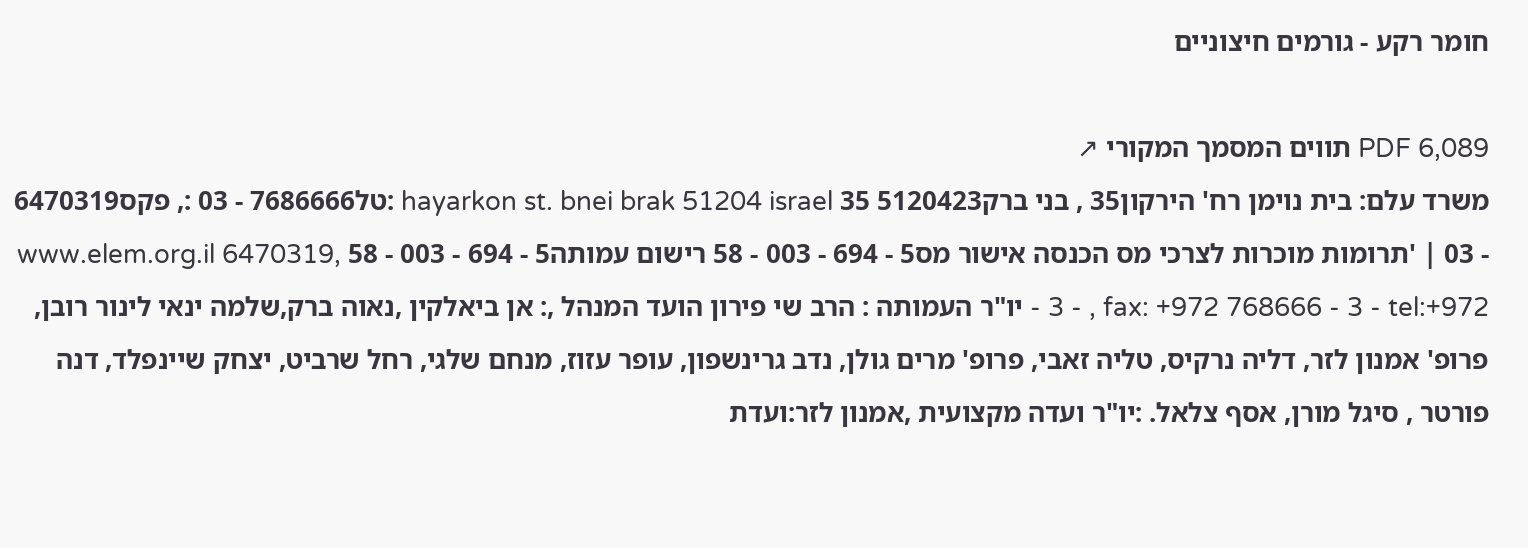חומר רקע - גורמים חיצוניים

PDF 6,089 תווים המסמך המקורי ↗
משרד עלם: בית נוימן רח' הירקון35 , בני ברק5120423 35 hayarkon st. bnei brak 51204 israel :טל7686666 - 03 :, פקס6470319 - 03 | 'תרומות מוכרות לצרכי מס הכנסה אישור מס5 - 694 - 003 - 58 רישום עמותה5 - 694 - 003 - 58 www.elem.org.il 6470319, - 3 - , fax: +972 768666 - 3 - tel:+972 יו"ר העמותה : הרב שי פירון הועד המנהל ,: אן ביאלקין ,נאוה ברק,שלמה ינאי לינור רובן, פרופ' אמנון לזר, דליה נרקיס, טליה זאבי, פרופ' מרים גולן, נדב גרינשפון, עופר עזוז, מנחם שלגי, רחל שרביט, יצחק שיינפלד, דנה פורטר , סיגל מורן, אסף צלאל. :יו"ר ועדה מקצועית ,אמנון לזר:ועדת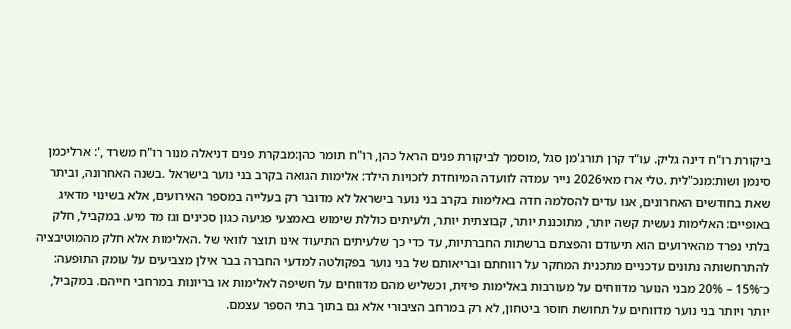ביקורת רו"ח דינה גליק. עו"ד קרן תורג'מן סגל ,מוסמך לביקורת פנים הראל כהן, רו"ח תומר כהן:מבקרת פנים דניאלה מנור רו"ח משרד ,': ארליכמן סינמן ושות:מנכ"לית .טלי ארז מאי2026 נייר עמדה לוועדה המיוחדת לזכויות הילד: אלימות הגואה בקרב בני נוער בישראל .בשנה האחרונה, וביתר שאת בחודשים האחרונים, אנו עדים להסלמה חדה באלימות בקרב בני נוער בישראל לא מדובר רק בעלייה במספר האירועים, אלא בשינוי מדאיג באופיים: האלימות נעשית קשה יותר, מתוכננת יותר, קבוצתית יותר, ולעיתים כוללת שימוש באמצעי פגיעה כגון סכינים וגז מד מיע. במקביל, חלק בלתי נפרד מהאירועים הוא תיעודם והפצתם ברשתות החברתיות, עד כדי כך שלעיתים התיעוד אינו תוצר לוואי של .האלימות אלא חלק מהמוטיבציה להתרחשותה נתונים עדכניים מתכנית המחקר על רווחתם ובריאותם של בני נוער בפקולטה למדעי החברה בבר אילן מצביעים על עומק התופעה: כ־15% – 20% מבני הנוער מדווחים על מעורבות באלימות פיזית, וכשליש מהם מדווחים על חשיפה לאלימות או בריונות במרחבי חייהם. במקביל, יותר ויותר בני נוער מדווחים על תחושת חוסר ביטחון, לא רק במרחב הציבורי אלא גם בתוך בתי הספר עצמם.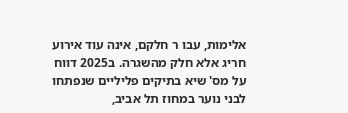אלימות, עבו ר חלקם, אינה עוד אירוע חריג אלא חלק מהשגרה. ב2025 דווח על מס' שיא בתיקים פליליים שנפתחו לבני נוער במחוז תל אביב,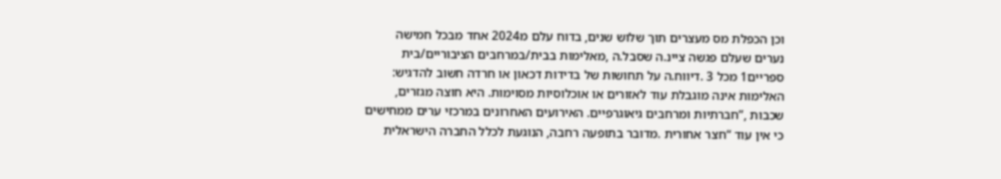וכן הכפלת מס מעצרים תוך שלוש שנים, בדוח עלם מ2024 אחד מבכל חמישה נערים שעלם פגשה ציינ.ה שסבל.ה ,מאלימות בבית/במרחבים הציבוריים/בית ספריים1 מכל 3 .דיווח.ה על תחושות של בדידות דכאון או חרדה חשוב להדגיש: האלימות אינה מוגבלת עוד לאזורים או אוכלוסיות מסוימות. היא חוצה מגזרים, שכבות ,”חברתיות ומרחבים גיאוגרפיים. האירועים האחרונים במרכזי ערים ממחישים כי אין עוד “חצר אחורית .מדובר בתופעה רחבה, הנוגעת לכלל החברה הישראלית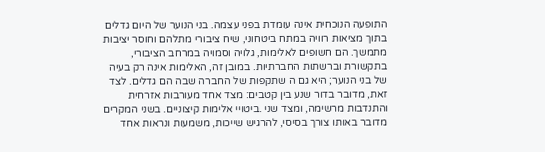התופעה הנוכחית אינה עומדת בפני עצמה. בני הנוער של היום גדלים בתוך מציאות רוויה במתח ביטחוני, שיח ציבורי מתלהם וחוסר יציבות מתמשך. הם חשופים לאלימות, גלויה וסמויה במרחב הציבורי, בתקשורת וברשתות החברתיות. במובן זה, האלימות אינה רק בעיה של בני הנוער; היא גם ה שתקפות של החברה שבה הם גדלים. לצד זאת, מדובר בדור שנע בין קטבים: מצד אחד מעורבות אזרחית והתנדבות מרשימה, ומצד שני .ביטויי אלימות קיצוניים. בשני המקרים מדובר באותו צורך בסיסי, להרגיש שייכות, משמעות ונראות אחד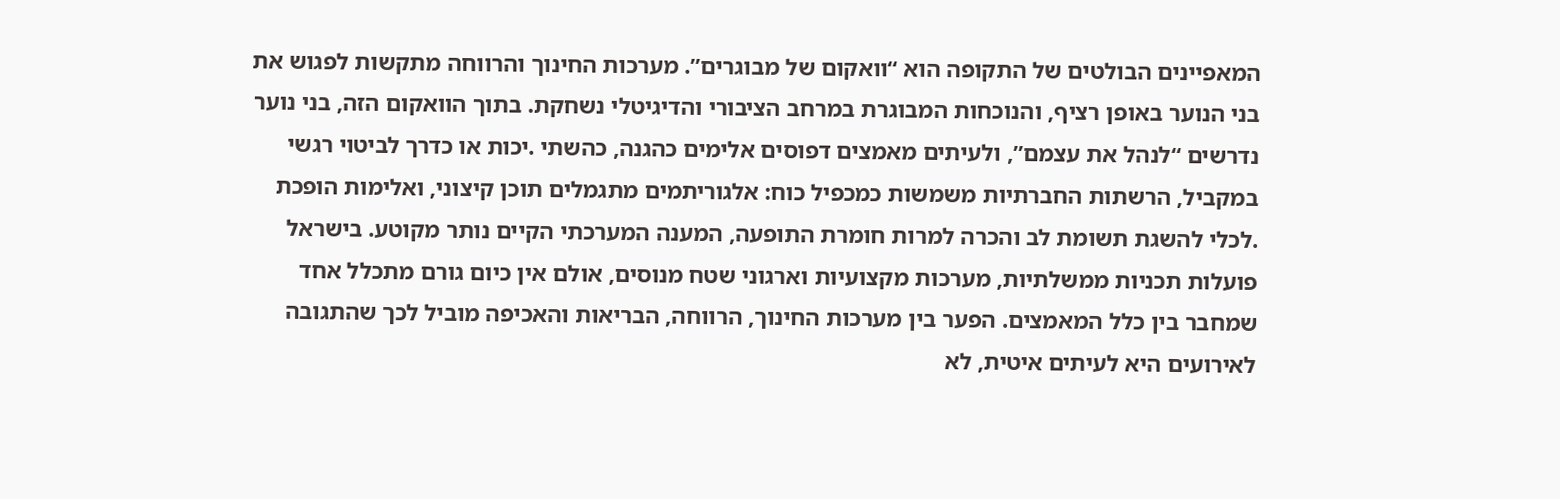המאפיינים הבולטים של התקופה הוא “וואקום של מבוגרים”. מערכות החינוך והרווחה מתקשות לפגוש את בני הנוער באופן רציף, והנוכחות המבוגרת במרחב הציבורי והדיגיטלי נשחקת. בתוך הוואקום הזה, בני נוער נדרשים “לנהל את עצמם”, ולעיתים מאמצים דפוסים אלימים כהגנה, כהשתי .יכות או כדרך לביטוי רגשי במקביל, הרשתות החברתיות משמשות כמכפיל כוח: אלגוריתמים מתגמלים תוכן קיצוני, ואלימות הופכת .לכלי להשגת תשומת לב והכרה למרות חומרת התופעה, המענה המערכתי הקיים נותר מקוטע. בישראל פועלות תכניות ממשלתיות, מערכות מקצועיות וארגוני שטח מנוסים, אולם אין כיום גורם מתכלל אחד שמחבר בין כלל המאמצים. הפער בין מערכות החינוך, הרווחה, הבריאות והאכיפה מוביל לכך שהתגובה לאירועים היא לעיתים איטית, לא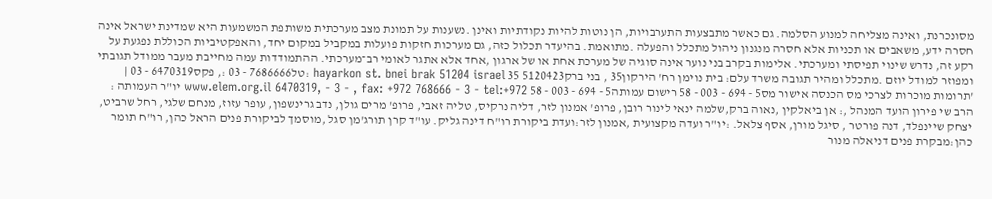מסונכרנת, ואינה מצליחה למנוע הסלמה. גם כאשר מתבצעות התערבויות, הן נוטות להיות נקודתיות ואינן .נשענות על תמונת מצב מערכתית משותפת המשמעות היא שמדינת ישראל אינה חסרה ידע, משאבים או תכניות אלא חסרה מנגנון ניהול מתכלל והפעלה .מתואמת. בהיעדר תכלול כזה, גם מערכות חזקות פועלות במקביל במקום יחד, והאפקטיביות הכוללת נפגעת על רקע זה, נדרש שינוי תפיסתי ומערכתי. אלימות בקרב בני נוער אינה סוגיה של מערכת אחת או של ארגון ,אחד אלא אתגר לאומי רב־מערכתי. ההתמודדות עמה מחייבת מעבר ממודל תגובתי ומפוזר למודל יוזם .מתכלל ומהיר תגובה משרד עלם: בית נוימן רח' הירקון35 , בני ברק5120423 35 hayarkon st. bnei brak 51204 israel :טל7686666 - 03 :, פקס6470319 - 03 | 'תרומות מוכרות לצרכי מס הכנסה אישור מס5 - 694 - 003 - 58 רישום עמותה5 - 694 - 003 - 58 www.elem.org.il 6470319, - 3 - , fax: +972 768666 - 3 - tel:+972 יו"ר העמותה : הרב שי פירון הועד המנהל ,: אן ביאלקין ,נאוה ברק,שלמה ינאי לינור רובן, פרופ' אמנון לזר, דליה נרקיס, טליה זאבי, פרופ' מרים גולן, נדב גרינשפון, עופר עזוז, מנחם שלגי, רחל שרביט, יצחק שיינפלד, דנה פורטר , סיגל מורן, אסף צלאל. :יו"ר ועדה מקצועית ,אמנון לזר:ועדת ביקורת רו"ח דינה גליק. עו"ד קרן תורג'מן סגל ,מוסמך לביקורת פנים הראל כהן, רו"ח תומר כהן:מבקרת פנים דניאלה מנור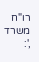רו"ח משרד ,':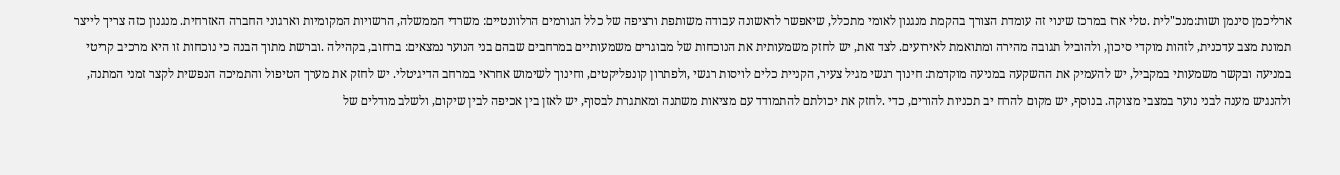ארליכמן סינמן ושות:מנכ"לית .טלי ארז במרכז שינוי זה עומדת הצורך בהקמת מנגנון לאומי מתכלל, שיאפשר לראשונה עבודה משותפת ורציפה של כלל הגורמים הרלוונטיים: משרדי הממשלה, הרשויות המקומיות וארגוני החברה האזרחית. מנגנון כזה צריך לייצר תמונת מצב עדכנית, לזהות מוקדי סיכון, ולהוביל תגובה מהירה ומתואמת לאירועים. לצד זאת, יש לחזק משמעותית את הנוכחות של מבוגרים משמעותיים במרחבים שבהם בני הנוער נמצאים: ברחוב, בקהילה .וברשת מתוך הבנה כי נוכחות זו היא מרכיב קריטי במניעה ובקשר משמעותי במקביל, יש להעמיק את ההשקעה במניעה מוקדמת: חינוך רגשי מגיל צעיר, הקניית כלים לויסות רגשי ,ולפתרון קונפליקטים, וחינוך לשימוש אחראי במרחב הדיגיטלי. יש לחזק את מערך הטיפול והתמיכה הנפשית לקצר זמני המתנה, ולהנגיש מענה לבני נוער במצבי מצוקה. בנוסף, יש מקום להרח יב תכניות להורים, כדי .לחזק את יכולתם להתמודד עם מציאות משתנה ומאתגרת לבסוף, יש לאזן בין אכיפה לבין שיקום, ולשלב מודלים של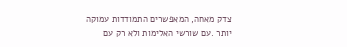צדק מאחה, המאפשרים התמודדות עמוקה יותר .עם שורשי האלימות ולא רק עם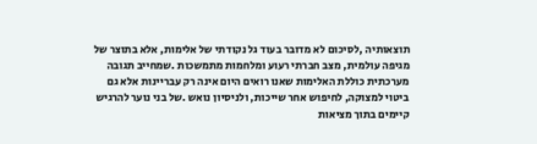תוצאותיה ,לסיכום לא מדובר בעוד גל נקודתי של אלימות, אלא בתוצר של מגיפה עולמית, מצב חברתי רעוע ומלחמות מתמשכות .שמחייב תגובה מערכתית כוללת האלימות שאנו רואים היום אינה רק עבריינות אלא גם ביטוי למצוקה, לחיפוש אחר שייכות, ולניסיון נואש .של בני נוער להרגיש קיימים בתוך מציאות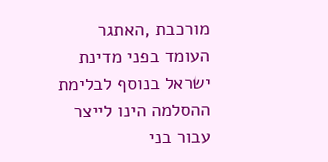מורכבת ,האתגר העומד בפני מדינת ישראל בנוסף לבלימת ההסלמה הינו לייצר עבור בני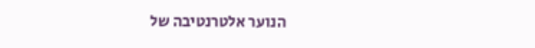הנוער אלטרנטיבה של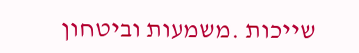שייכות .משמעות וביטחון